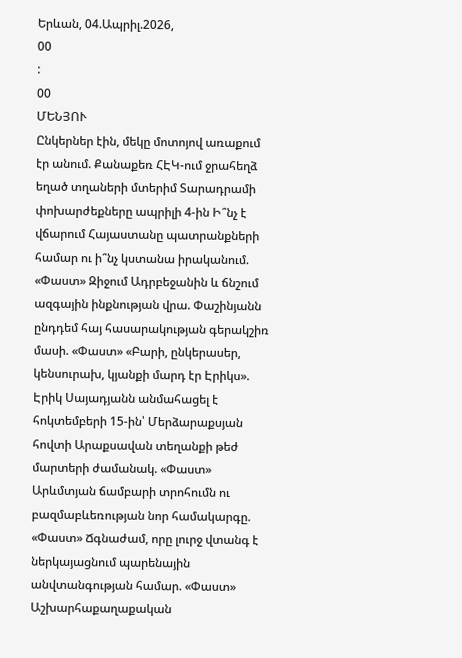Երևան, 04.Ապրիլ.2026,
00
:
00
ՄԵՆՅՈՒ
Ընկերներ էին, մեկը մոտոյով առաքում էր անում. Քանաքեռ ՀԷԿ-ում ջրահեղձ եղած տղաների մտերիմ Տարադրամի փոխարժեքները ապրիլի 4-ին Ի՞նչ է վճարում Հայաստանը պատրանքների համար ու ի՞նչ կստանա իրականում. «Փաստ» Զիջում Ադրբեջանին և ճնշում ազգային ինքնության վրա. Փաշինյանն ընդդեմ հայ հասարակության գերակշիռ մասի. «Փաստ» «Բարի, ընկերասեր, կենսուրախ, կյանքի մարդ էր Էրիկս». Էրիկ Սայադյանն անմահացել է հոկտեմբերի 15-ին՝ Մերձարաքսյան հովտի Արաքսավան տեղանքի թեժ մարտերի ժամանակ. «Փաստ» Արևմտյան ճամբարի տրոհումն ու բազմաբևեռության նոր համակարգը. «Փաստ» Ճգնաժամ, որը լուրջ վտանգ է ներկայացնում պարենային անվտանգության համար. «Փաստ» Աշխարհաքաղաքական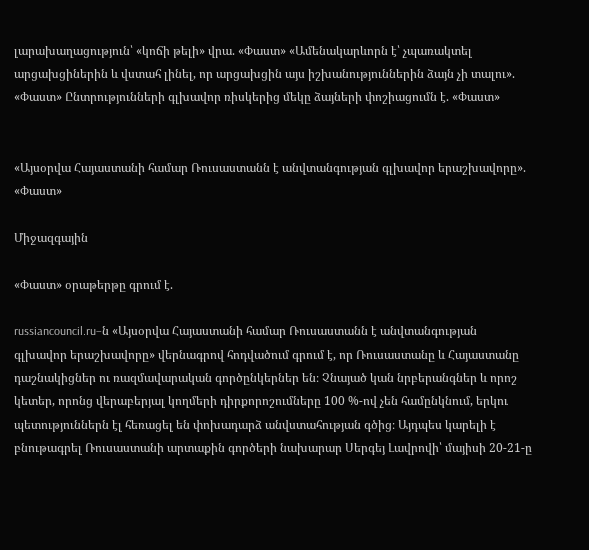լարախաղացություն՝ «կոճի թելի» վրա. «Փաստ» «Ամենակարևորն է՝ չպառակտել արցախցիներին և վստահ լինել, որ արցախցին այս իշխանություններին ձայն չի տալու». «Փաստ» Ընտրությունների գլխավոր ռիսկերից մեկը ձայների փոշիացումն է. «Փաստ»


«Այսօրվա Հայաստանի համար Ռուսաստանն է անվտանգության գլխավոր երաշխավորը». «Փաստ»

Միջազգային

«Փաստ» օրաթերթը գրում է.

russiancouncil.ru–ն «Այսօրվա Հայաստանի համար Ռուսաստանն է անվտանգության գլխավոր երաշխավորը» վերնագրով հոդվածում գրում է, որ Ռուսաստանը և Հայաստանը դաշնակիցներ ու ռազմավարական գործընկերներ են։ Չնայած կան նրբերանգներ և որոշ կետեր, որոնց վերաբերյալ կողմերի դիրքորոշումները 100 %-ով չեն համընկնում, երկու պետություններն էլ հեռացել են փոխադարձ անվստահության գծից։ Այդպես կարելի է բնութագրել Ռուսաստանի արտաքին գործերի նախարար Սերգեյ Լավրովի՝ մայիսի 20-21-ը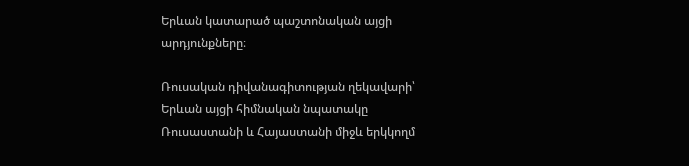Երևան կատարած պաշտոնական այցի արդյունքները։

Ռուսական դիվանագիտության ղեկավարի՝ Երևան այցի հիմնական նպատակը Ռուսաստանի և Հայաստանի միջև երկկողմ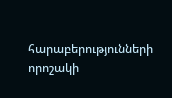հարաբերությունների որոշակի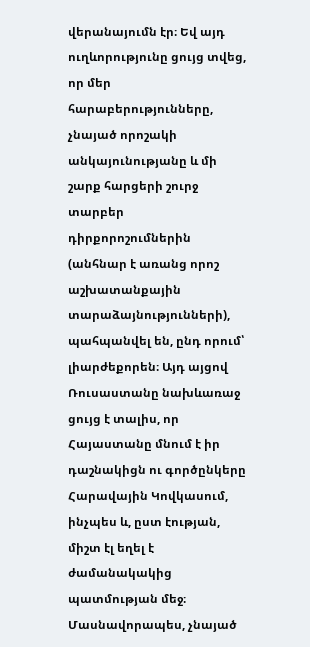վերանայումն էր։ Եվ այդ ուղևորությունը ցույց տվեց, որ մեր հարաբերությունները, չնայած որոշակի անկայունությանը և մի շարք հարցերի շուրջ տարբեր դիրքորոշումներին (անհնար է առանց որոշ աշխատանքային տարաձայնությունների), պահպանվել են, ընդ որում՝ լիարժեքորեն։ Այդ այցով Ռուսաստանը նախևառաջ ցույց է տալիս, որ Հայաստանը մնում է իր դաշնակիցն ու գործընկերը Հարավային Կովկասում, ինչպես և, ըստ էության, միշտ էլ եղել է ժամանակակից պատմության մեջ։ Մասնավորապես, չնայած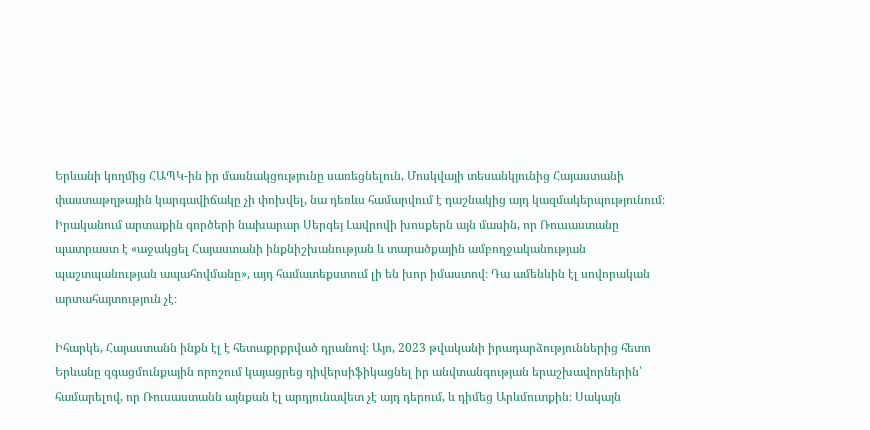Երևանի կողմից ՀԱՊԿ-ին իր մասնակցությունը սառեցնելուն, Մոսկվայի տեսանկյունից Հայաստանի փաստաթղթային կարգավիճակը չի փոխվել, նա դեռևս համարվում է դաշնակից այդ կազմակերպությունում։ Իրականում արտաքին գործերի նախարար Սերգեյ Լավրովի խոսքերն այն մասին, որ Ռուսաստանը պատրաստ է «աջակցել Հայաստանի ինքնիշխանության և տարածքային ամբողջականության պաշտպանության ապահովմանը», այդ համատեքստում լի են խոր իմաստով։ Դա ամենևին էլ սովորական արտահայտություն չէ։

Իհարկե, Հայաստանն ինքն էլ է հետաքրքրված դրանով։ Այո, 2023 թվականի իրադարձություններից հետո Երևանը զգացմունքային որոշում կայացրեց դիվերսիֆիկացնել իր անվտանգության երաշխավորներին՝ համարելով, որ Ռուսաստանն այնքան էլ արդյունավետ չէ այդ դերում, և դիմեց Արևմուտքին։ Սակայն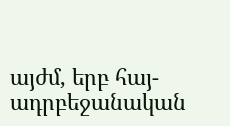այժմ, երբ հայ-ադրբեջանական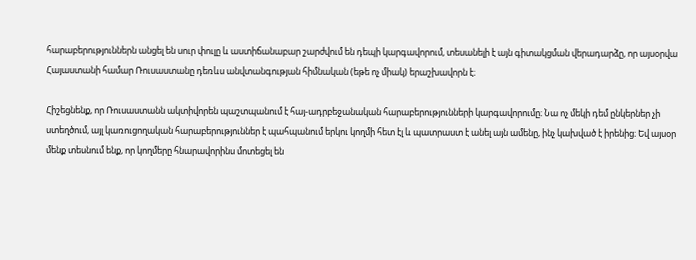հարաբերություններն անցել են սուր փուլը և աստիճանաբար շարժվում են դեպի կարգավորում, տեսանելի է այն գիտակցման վերադարձը, որ այսօրվա Հայաստանի համար Ռուսաստանը դեռևս անվտանգության հիմնական (եթե ոչ միակ) երաշխավորն է։

Հիշեցնենք, որ Ռուսաստանն ակտիվորեն պաշտպանում է հայ-ադրբեջանական հարաբերությունների կարգավորումը։ Նա ոչ մեկի դեմ ընկերներ չի ստեղծում, այլ կառուցողական հարաբերություններ է պահպանում երկու կողմի հետ էլ և պատրաստ է անել այն ամենը, ինչ կախված է իրենից։ Եվ այսօր մենք տեսնում ենք, որ կողմերը հնարավորինս մոտեցել են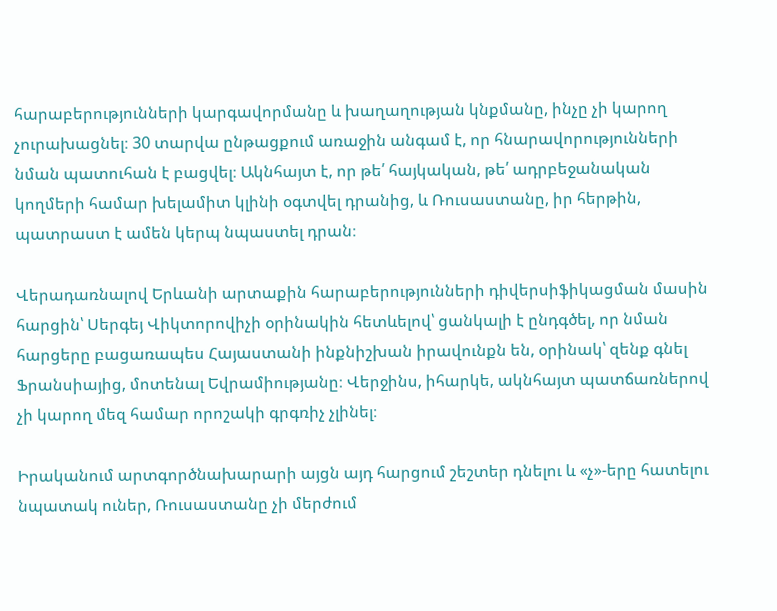հարաբերությունների կարգավորմանը և խաղաղության կնքմանը, ինչը չի կարող չուրախացնել։ 30 տարվա ընթացքում առաջին անգամ է, որ հնարավորությունների նման պատուհան է բացվել։ Ակնհայտ է, որ թե՛ հայկական, թե՛ ադրբեջանական կողմերի համար խելամիտ կլինի օգտվել դրանից, և Ռուսաստանը, իր հերթին, պատրաստ է ամեն կերպ նպաստել դրան։

Վերադառնալով Երևանի արտաքին հարաբերությունների դիվերսիֆիկացման մասին հարցին՝ Սերգեյ Վիկտորովիչի օրինակին հետևելով՝ ցանկալի է ընդգծել, որ նման հարցերը բացառապես Հայաստանի ինքնիշխան իրավունքն են, օրինակ՝ զենք գնել Ֆրանսիայից, մոտենալ Եվրամիությանը։ Վերջինս, իհարկե, ակնհայտ պատճառներով չի կարող մեզ համար որոշակի գրգռիչ չլինել։

Իրականում արտգործնախարարի այցն այդ հարցում շեշտեր դնելու և «չ»-երը հատելու նպատակ ուներ, Ռուսաստանը չի մերժում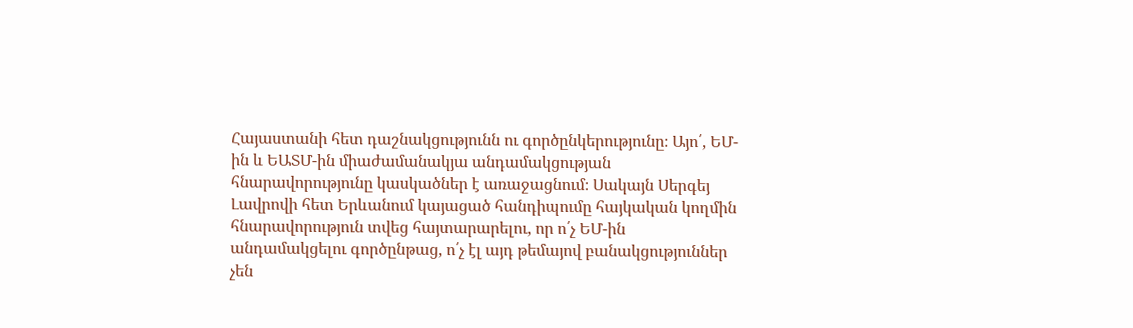Հայաստանի հետ դաշնակցությունն ու գործընկերությունը։ Այո՛, ԵՄ-ին և ԵԱՏՄ-ին միաժամանակյա անդամակցության հնարավորությունը կասկածներ է առաջացնում։ Սակայն Սերգեյ Լավրովի հետ Երևանում կայացած հանդիպումը հայկական կողմին հնարավորություն տվեց հայտարարելու, որ ո՛չ ԵՄ-ին անդամակցելու գործընթաց, ո՛չ էլ այդ թեմայով բանակցություններ չեն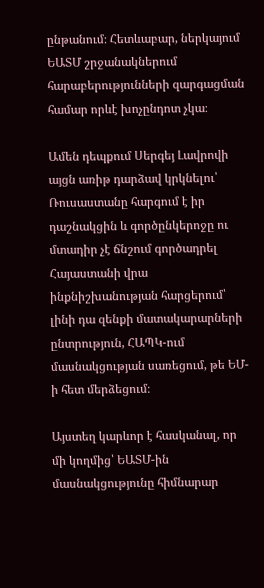ընթանում։ Հետևաբար, ներկայում ԵԱՏՄ շրջանակներում հարաբերությունների զարգացման համար որևէ խոչընդոտ չկա։

Ամեն դեպքում Սերգեյ Լավրովի այցն առիթ դարձավ կրկնելու՝ Ռուսաստանը հարգում է իր դաշնակցին և գործընկերոջը ու մտադիր չէ ճնշում գործադրել Հայաստանի վրա ինքնիշխանության հարցերում՝ լինի դա զենքի մատակարարների ընտրություն, ՀԱՊԿ-ում մասնակցության սառեցում, թե ԵՄ-ի հետ մերձեցում։

Այստեղ կարևոր է հասկանալ, որ մի կողմից՝ ԵԱՏՄ-ին մասնակցությունը հիմնարար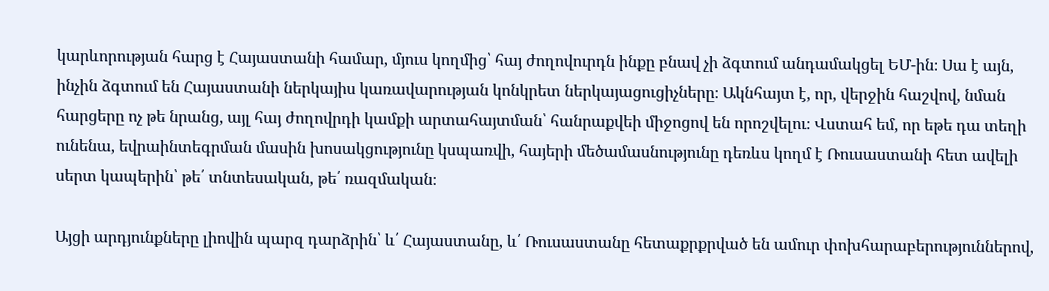կարևորության հարց է Հայաստանի համար, մյուս կողմից՝ հայ ժողովուրդն ինքը բնավ չի ձգտում անդամակցել ԵՄ-ին։ Սա է այն, ինչին ձգտում են Հայաստանի ներկայիս կառավարության կոնկրետ ներկայացուցիչները։ Ակնհայտ է, որ, վերջին հաշվով, նման հարցերը ոչ թե նրանց, այլ հայ ժողովրդի կամքի արտահայտման՝ հանրաքվեի միջոցով են որոշվելու։ Վստահ եմ, որ եթե դա տեղի ունենա, եվրաինտեգրման մասին խոսակցությունը կսպառվի, հայերի մեծամասնությունը դեռևս կողմ է Ռուսաստանի հետ ավելի սերտ կապերին՝ թե՛ տնտեսական, թե՛ ռազմական։

Այցի արդյունքները լիովին պարզ դարձրին՝ և՛ Հայաստանը, և՛ Ռուսաստանը հետաքրքրված են ամուր փոխհարաբերություններով,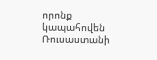որոնք կապահովեն Ռուսաստանի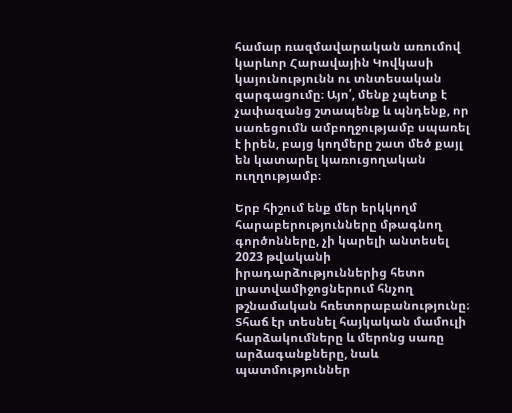համար ռազմավարական առումով կարևոր Հարավային Կովկասի կայունությունն ու տնտեսական զարգացումը։ Այո՛, մենք չպետք է չափազանց շտապենք և պնդենք, որ սառեցումն ամբողջությամբ սպառել է իրեն, բայց կողմերը շատ մեծ քայլ են կատարել կառուցողական ուղղությամբ։

Երբ հիշում ենք մեր երկկողմ հարաբերությունները մթագնող գործոնները, չի կարելի անտեսել 2023 թվականի իրադարձություններից հետո լրատվամիջոցներում հնչող թշնամական հռետորաբանությունը։ Տհաճ էր տեսնել հայկական մամուլի հարձակումները և մերոնց սառը արձագանքները, նաև պատմություններ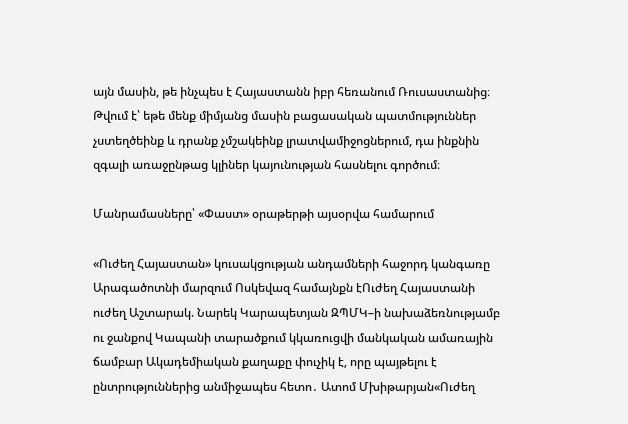այն մասին, թե ինչպես է Հայաստանն իբր հեռանում Ռուսաստանից։ Թվում է՝ եթե մենք միմյանց մասին բացասական պատմություններ չստեղծեինք և դրանք չմշակեինք լրատվամիջոցներում, դա ինքնին զգալի առաջընթաց կլիներ կայունության հասնելու գործում։

Մանրամասները՝ «Փաստ» օրաթերթի այսօրվա համարում

«Ուժեղ Հայաստան» կուսակցության անդամների հաջորդ կանգառը Արագածոտնի մարզում Ոսկեվազ համայնքն էՈւժեղ Հայաստանի ուժեղ Աշտարակ. Նարեկ Կարապետյան ԶՊՄԿ–ի նախաձեռնությամբ ու ջանքով Կապանի տարածքում կկառուցվի մանկական ամառային ճամբար Ակադեմիական քաղաքը փուչիկ է, որը պայթելու է ընտրություններից անմիջապես հետո․ Ատոմ Մխիթարյան«Ուժեղ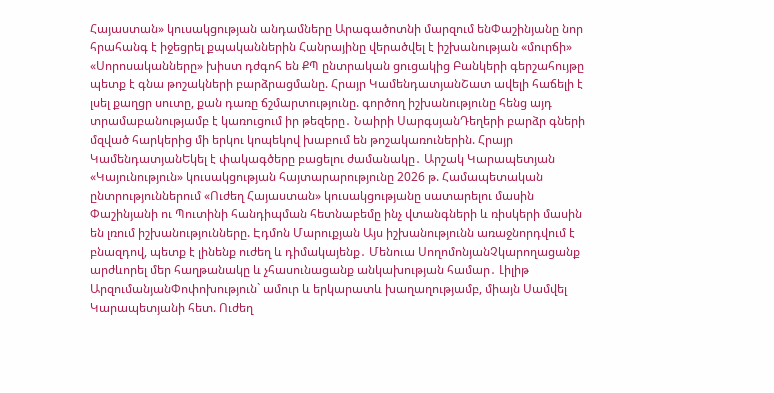Հայաստան» կուսակցության անդամները Արագածոտնի մարզում ենՓաշինյանը նոր հրահանգ է իջեցրել քպականներին Հանրայինը վերածվել է իշխանության «մուրճի» «Սորոսականները» խիստ դժգոհ են ՔՊ ընտրական ցուցակից Բանկերի գերշահույթը պետք է գնա թոշակների բարձրացմանը. Հրայր ԿամենդատյանՇատ ավելի հաճելի է լսել քաղցր սուտը, քան դառը ճշմարտությունը. գործող իշխանությունը հենց այդ տրամաբանությամբ է կառուցում իր թեզերը․ Նաիրի ՍարգսյանԴեղերի բարձր գների մզված հարկերից մի երկու կոպեկով խաբում են թոշակառուներին. Հրայր ԿամենդատյանԵկել է փակագծերը բացելու ժամանակը․ Արշակ Կարապետյան «Կայունություն» կուսակցության հայտարարությունը 2026 թ. Համապետական ընտրություններում «Ուժեղ Հայաստան» կուսակցությանը սատարելու մասին Փաշինյանի ու Պուտինի հանդիպման հետնաբեմը ինչ վտանգների և ռիսկերի մասին են լռում իշխանությունները. Էդմոն Մարուքյան Այս իշխանությունն առաջնորդվում է բնազդով, պետք է լինենք ուժեղ և դիմակայենք․ Մենուա ՍողոմոնյանՉկարողացանք արժևորել մեր հաղթանակը և չհասունացանք անկախության համար․ Լիլիթ ԱրզումանյանՓոփոխություն` ամուր և երկարատև խաղաղությամբ, միայն Սամվել Կարապետյանի հետ. Ուժեղ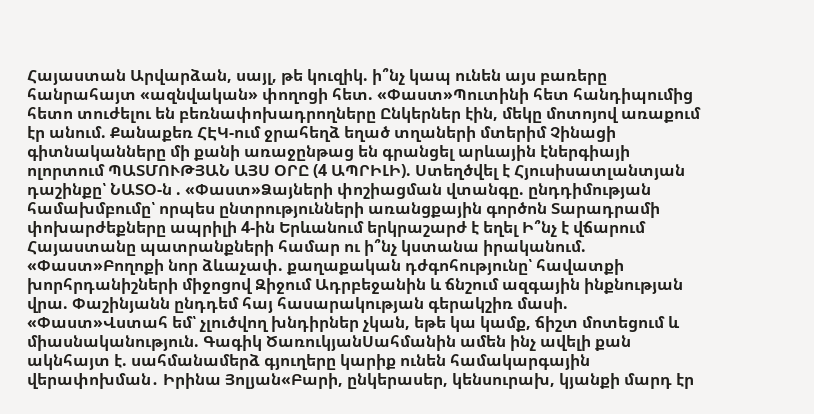Հայաստան Արվարձան, սայլ, թե կուզիկ. ի՞նչ կապ ունեն այս բառերը հանրահայտ «ազնվական» փողոցի հետ. «Փաստ»Պուտինի հետ հանդիպումից հետո տուժելու են բեռնափոխադրողները Ընկերներ էին, մեկը մոտոյով առաքում էր անում. Քանաքեռ ՀԷԿ-ում ջրահեղձ եղած տղաների մտերիմ Չինացի գիտնականները մի քանի առաջընթաց են գրանցել արևային էներգիայի ոլորտում ՊԱՏՄՈՒԹՅԱՆ ԱՅՍ ՕՐԸ (4 ԱՊՐԻԼԻ). Ստեղծվել է Հյուսիսատլանտյան դաշինքը՝ ՆԱՏՕ-ն . «Փաստ»Ձայների փոշիացման վտանգը. ընդդիմության համախմբումը՝ որպես ընտրությունների առանցքային գործոն Տարադրամի փոխարժեքները ապրիլի 4-ին Երևանում երկրաշարժ է եղել Ի՞նչ է վճարում Հայաստանը պատրանքների համար ու ի՞նչ կստանա իրականում. «Փաստ»Բողոքի նոր ձևաչափ. քաղաքական դժգոհությունը՝ հավատքի խորհրդանիշների միջոցով Զիջում Ադրբեջանին և ճնշում ազգային ինքնության վրա. Փաշինյանն ընդդեմ հայ հասարակության գերակշիռ մասի. «Փաստ»Վստահ եմ՝ չլուծվող խնդիրներ չկան, եթե կա կամք, ճիշտ մոտեցում և միասնականություն. Գագիկ ԾառուկյանՍահմանին ամեն ինչ ավելի քան ակնհայտ է. սահմանամերձ գյուղերը կարիք ունեն համակարգային վերափոխման․ Իրինա Յոլյան«Բարի, ընկերասեր, կենսուրախ, կյանքի մարդ էր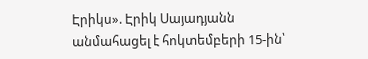Էրիկս». Էրիկ Սայադյանն անմահացել է հոկտեմբերի 15-ին՝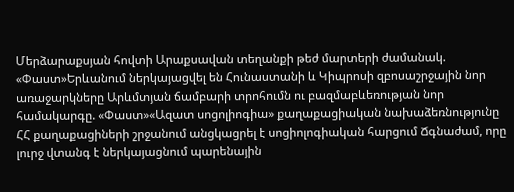Մերձարաքսյան հովտի Արաքսավան տեղանքի թեժ մարտերի ժամանակ. «Փաստ»Երևանում ներկայացվել են Հունաստանի և Կիպրոսի զբոսաշրջային նոր առաջարկները Արևմտյան ճամբարի տրոհումն ու բազմաբևեռության նոր համակարգը. «Փաստ»«Ազատ սոցոլիոգիա» քաղաքացիական նախաձեռնությունը ՀՀ քաղաքացիների շրջանում անցկացրել է սոցիոլոգիական հարցում Ճգնաժամ, որը լուրջ վտանգ է ներկայացնում պարենային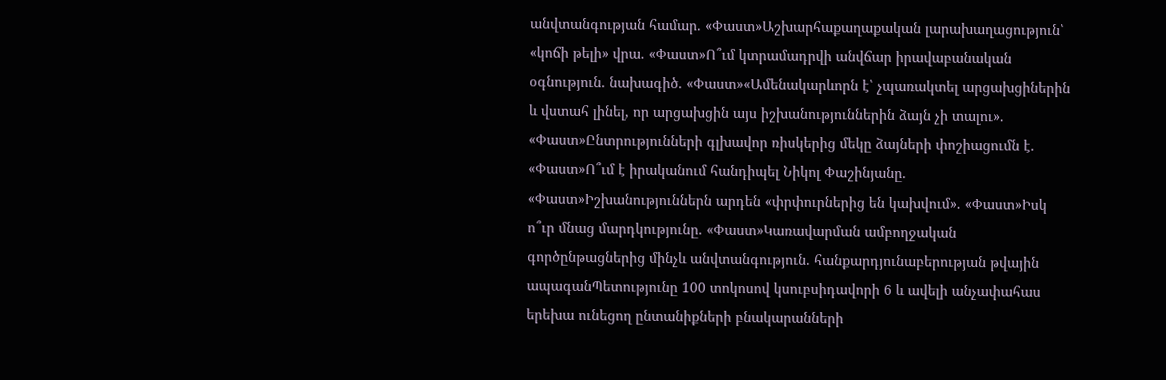անվտանգության համար. «Փաստ»Աշխարհաքաղաքական լարախաղացություն՝ «կոճի թելի» վրա. «Փաստ»Ո՞ւմ կտրամադրվի անվճար իրավաբանական օգնություն. նախագիծ. «Փաստ»«Ամենակարևորն է՝ չպառակտել արցախցիներին և վստահ լինել, որ արցախցին այս իշխանություններին ձայն չի տալու». «Փաստ»Ընտրությունների գլխավոր ռիսկերից մեկը ձայների փոշիացումն է. «Փաստ»Ո՞ւմ է իրականում հանդիպել Նիկոլ Փաշինյանը. «Փաստ»Իշխանություններն արդեն «փրփուրներից են կախվում». «Փաստ»Իսկ ո՞ւր մնաց մարդկությունը. «Փաստ»Կառավարման ամբողջական գործընթացներից մինչև անվտանգություն. հանքարդյունաբերության թվային ապագանՊետությունը 100 տոկոսով կսուբսիդավորի 6 և ավելի անչափահաս երեխա ունեցող ընտանիքների բնակարանների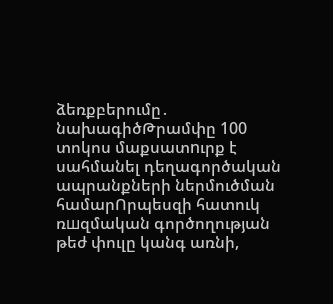ձեռքբերումը․ նախագիծԹրամփը 100 տոկոս մաքսատnւրք է սահմանել դեղագործական ապրանքների ներմուծման համարՈրպեսզի հատուկ ռшզմական գործողության թեժ փուլը կանգ առնի,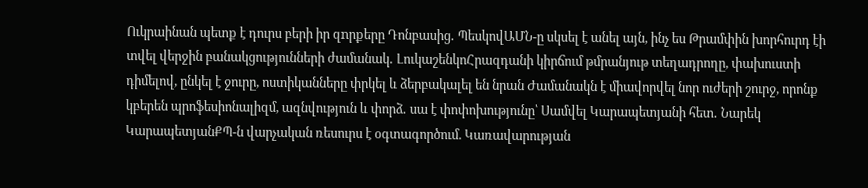Ուկրաինան պետք է դուրս բերի իր զnրքերը Դոնբասից․ ՊեսկովԱՄՆ-ը սկսել է անել այն, ինչ ես Թրամփին խորհուրդ էի տվել վերջին բանակցությունների ժամանակ․ ԼուկաշենկոՀրազդանի կիրճում թմրանյութ տեղադրողը, փախուստի դիմելով, ընկել է ջուրը, ոստիկանները փրկել և ձերբակալել են նրան Ժամանակն է միավորվել նոր ուժերի շուրջ, որոնք կբերեն պրոֆեսիոնալիզմ, ազնվություն և փորձ․ սա է փոփոխությունը՝ Սամվել Կարապետյանի հետ․ Նարեկ ԿարապետյանՔՊ-ն վարչական ռեսուրս է օգտագործում. Կառավարության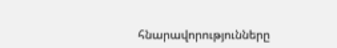հնարավորությունները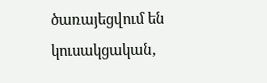ծառայեցվում են կուսակցական,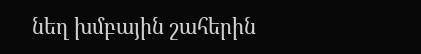նեղ խմբային շահերին